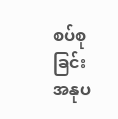စပ်စုခြင်း အနုပ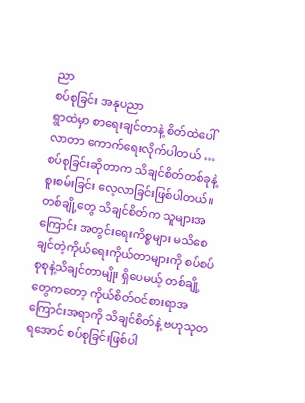ညာ
စပ်စုခြင်း အနုပညာ
ရွာထဲမှာ စာရေးချင်တာနဲ့ စိတ်ထဲပေါ်လာတာ ကောက်ရေးလိုက်ပါတယ် …
စပ်စုခြင်းဆိုတာက သိချင်စိတ်တစ်ခုနဲ့ စူးစမ်းခြင်း လေ့လာခြင်းဖြစ်ပါတယ်။ တစ်ချို့တွေ သိချင်စိတ်က သူများအကြောင်း အတွင်းရေးကိစ္စများ မသိစေချင်တဲ့ကိုယ်ရေးကိုယ်တာများကို စပ်စပ်စုစုနဲ့သိချင်တာမျိုး ရှိပေမယ့် တစ်ချို့တွေကတော့ ကိုယ်စိတ်ဝင်စားရာအကြောင်းအရာကို သိချင်စိတ်နဲ့ ဗဟုသုတရအောင် စပ်စုခြင်းဖြစ်ပါ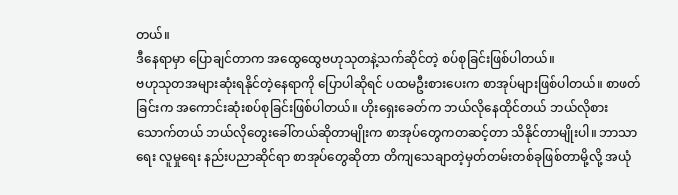တယ်။
ဒီနေရာမှာ ပြောချင်တာက အထွေထွေဗဟုသုတနဲ့သက်ဆိုင်တဲ့ စပ်စုခြင်းဖြစ်ပါတယ်။
ဗဟုသုတအများဆုံးရနိုင်တဲ့နေရာကို ပြောပါဆိုရင် ပထမဦးစားပေးက စာအုပ်များဖြစ်ပါတယ်။ စာဖတ်ခြင်းက အကောင်းဆုံးစပ်စုခြင်းဖြစ်ပါတယ်။ ဟိုးရှေးခေတ်က ဘယ်လိုနေထိုင်တယ် ဘယ်လိုစားသောက်တယ် ဘယ်လိုတွေးခေါ်တယ်ဆိုတာမျိုးက စာအုပ်တွေကတဆင့်တာ သိနိုင်တာမျိုးပါ။ ဘာသာရေး လူမှုရေး နည်းပညာဆိုင်ရာ စာအုပ်တွေဆိုတာ တိကျသေချာတဲ့မှတ်တမ်းတစ်ခုဖြစ်တာမို့လို့ အယုံ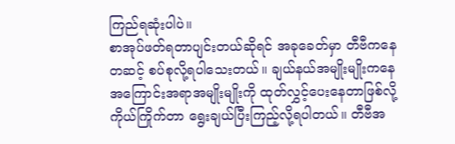ကြည်ရဆုံးပါပဲ။
စာအုပ်ဖတ်ရတာပျင်းတယ်ဆိုရင် အခုခေတ်မှာ တီဗီကနေတဆင့် စပ်စုလို့ရပါသေးတယ်။ ချယ်နယ်အမျိုးမျိုးကနေ အကြောင်းအရာအမျိုးမျိုးကို ထုတ်လွှင့်ပေးနေတာဖြစ်လို့ ကိုယ်ကြိုက်တာ ရွေးချယ်ပြီးကြည့်လို့ရပါတယ်။ တီဗီအ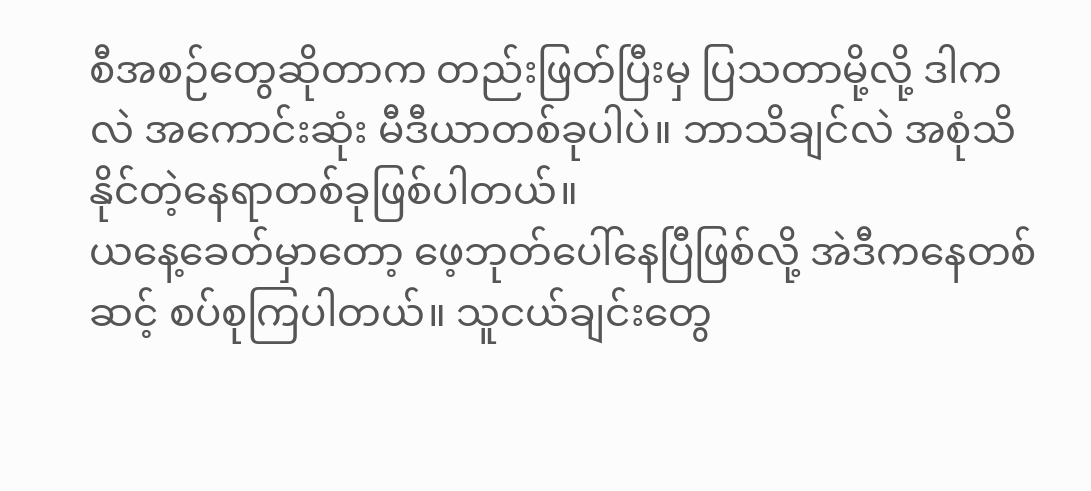စီအစဉ်တွေဆိုတာက တည်းဖြတ်ပြီးမှ ပြသတာမို့လို့ ဒါကလဲ အကောင်းဆုံး မီဒီယာတစ်ခုပါပဲ။ ဘာသိချင်လဲ အစုံသိနိုင်တဲ့နေရာတစ်ခုဖြစ်ပါတယ်။
ယနေ့ခေတ်မှာတော့ ဖေ့ဘုတ်ပေါ်နေပြီဖြစ်လို့ အဲဒီကနေတစ်ဆင့် စပ်စုကြပါတယ်။ သူငယ်ချင်းတွေ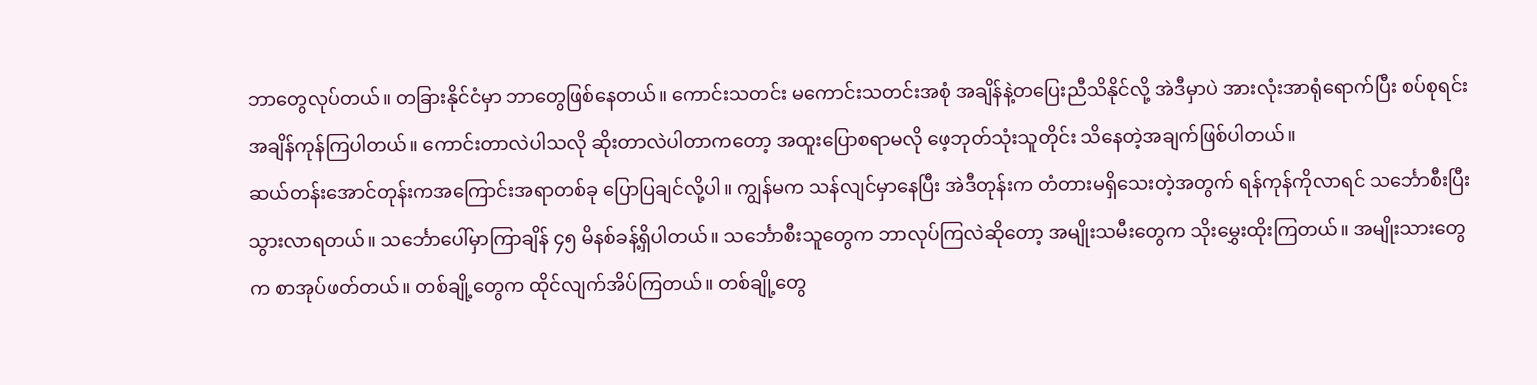ဘာတွေလုပ်တယ်။ တခြားနိုင်ငံမှာ ဘာတွေဖြစ်နေတယ်။ ကောင်းသတင်း မကောင်းသတင်းအစုံ အချိန်နဲ့တပြေးညီသိနိုင်လို့ အဲဒီမှာပဲ အားလုံးအာရုံရောက်ပြီး စပ်စုရင်း အချိန်ကုန်ကြပါတယ်။ ကောင်းတာလဲပါသလို ဆိုးတာလဲပါတာကတော့ အထူးပြောစရာမလို ဖေ့ဘုတ်သုံးသူတိုင်း သိနေတဲ့အချက်ဖြစ်ပါတယ်။
ဆယ်တန်းအောင်တုန်းကအကြောင်းအရာတစ်ခု ပြောပြချင်လို့ပါ။ ကျွန်မက သန်လျင်မှာနေပြီး အဲဒီတုန်းက တံတားမရှိသေးတဲ့အတွက် ရန်ကုန်ကိုလာရင် သင်္ဘောစီးပြီး သွားလာရတယ်။ သင်္ဘောပေါ်မှာကြာချိန် ၄၅ မိနစ်ခန့်ရှိပါတယ်။ သင်္ဘောစီးသူတွေက ဘာလုပ်ကြလဲဆိုတော့ အမျိုးသမီးတွေက သိုးမွှေးထိုးကြတယ်။ အမျိုးသားတွေက စာအုပ်ဖတ်တယ်။ တစ်ချို့တွေက ထိုင်လျက်အိပ်ကြတယ်။ တစ်ချို့တွေ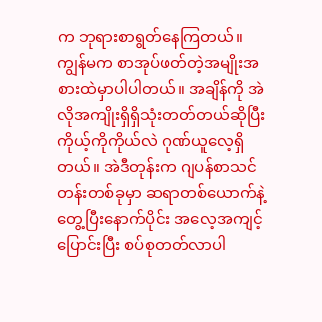က ဘုရားစာရွတ်နေကြတယ်။ ကျွန်မက စာအုပ်ဖတ်တဲ့အမျိုးအစားထဲမှာပါပါတယ်။ အချိန်ကို အဲလိုအကျိုးရှိရှိသုံးတတ်တယ်ဆိုပြီး ကိုယ့်ကိုကိုယ်လဲ ဂုဏ်ယူလေ့ရှိတယ်။ အဲဒီတုန်းက ဂျပန်စာသင်တန်းတစ်ခုမှာ ဆရာတစ်ယောက်နဲ့တွေ့ပြီးနောက်ပိုင်း အလေ့အကျင့်ပြောင်းပြီး စပ်စုတတ်လာပါ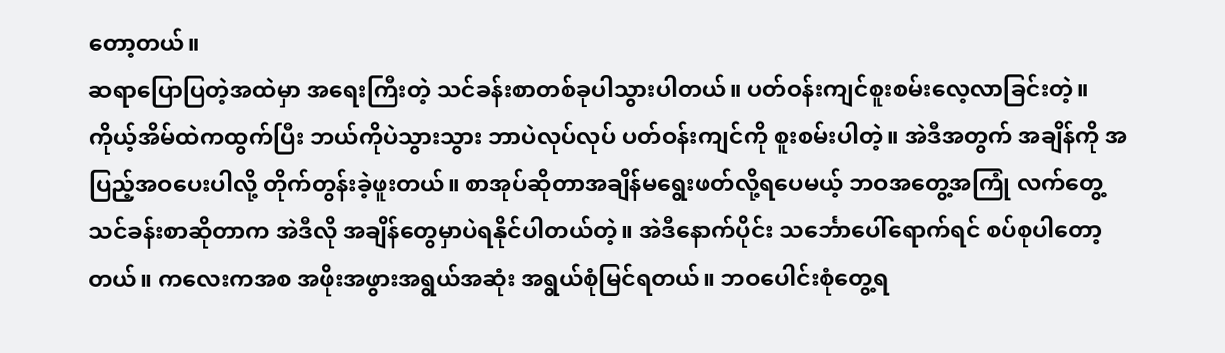တော့တယ်။
ဆရာပြောပြတဲ့အထဲမှာ အရေးကြီးတဲ့ သင်ခန်းစာတစ်ခုပါသွားပါတယ်။ ပတ်ဝန်းကျင်စူးစမ်းလေ့လာခြင်းတဲ့။ ကိုယ့်အိမ်ထဲကထွက်ပြီး ဘယ်ကိုပဲသွားသွား ဘာပဲလုပ်လုပ် ပတ်ဝန်းကျင်ကို စူးစမ်းပါတဲ့။ အဲဒီအတွက် အချိန်ကို အပြည့်အဝပေးပါလို့ တိုက်တွန်းခဲ့ဖူးတယ်။ စာအုပ်ဆိုတာအချိန်မရွေးဖတ်လို့ရပေမယ့် ဘဝအတွေ့အကြုံ လက်တွေ့သင်ခန်းစာဆိုတာက အဲဒီလို အချိန်တွေမှာပဲရနိုင်ပါတယ်တဲ့။ အဲဒီနောက်ပိုင်း သင်္ဘောပေါ်ရောက်ရင် စပ်စုပါတော့တယ်။ ကလေးကအစ အဖိုးအဖွားအရွယ်အဆုံး အရွယ်စုံမြင်ရတယ်။ ဘဝပေါင်းစုံတွေ့ရ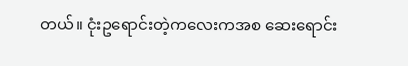တယ်။ ငုံးဥရောင်းတဲ့ကလေးကအစ ဆေးရောင်း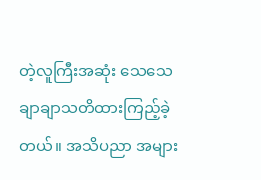တဲ့လူကြီးအဆုံး သေသေချာချာသတိထားကြည့်ခဲ့တယ်။ အသိပညာ အများ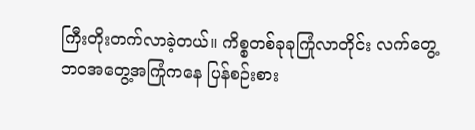ကြီးတိုးတက်လာခဲ့တယ်။ ကိစ္စတစ်ခုခုကြုံလာတိုင်း လက်တွေ့ဘဝအတွေ့အကြုံကနေ ပြန်စဉ်းစား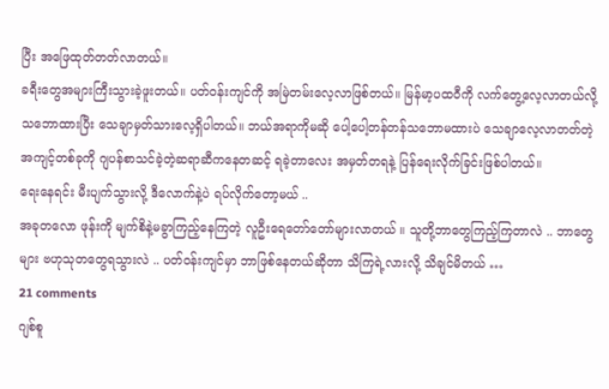ပြီး အဖြေထုတ်တတ်လာတယ်။
ခရီးတွေအများကြီးသွားခဲ့ဖူးတယ်။ ပတ်ဝန်းကျင်ကို အမြဲတမ်းလေ့လာဖြစ်တယ်။ မြန်မာ့ပထဝီကို လက်တွေ့လေ့လာတယ်လို့သဘောထားပြီး သေချာမှတ်သားလေ့ရှိပါတယ်။ ဘယ်အရာကိုမဆို ပေါ့ပေါ့တန်တန်သဘောမထားပဲ သေချာလေ့လာတတ်တဲ့အကျင့်တစ်ခုကို ဂျပန်စာသင်ခဲ့တဲ့ဆရာဆီကနေတဆင့် ရခဲ့တာလေး အမှတ်တရနဲ့ ပြန်ရေးလိုက်ခြင်းဖြစ်ပါတယ်။
ရေးနေရင်း မီးပျက်သွားလို့ ဒီလောက်နဲ့ပဲ ရပ်လိုက်တော့မယ် ..
အခုတလော ဖုန်းကို မျက်စိနဲ့မခွာကြည့်နေကြတဲ့ လူဦးရေတော်တော်များလာတယ် ။ သူတို့ဘာတွေကြည့်ကြတာလဲ .. ဘာတွေများ ဗဟုသုတတွေရသွားလဲ .. ပတ်ဝန်းကျင်မှာ ဘာဖြစ်နေတယ်ဆိုတာ သိကြရဲ့လားလို့ သိချင်မိတယ် …
21 comments
ဂျစ်စူ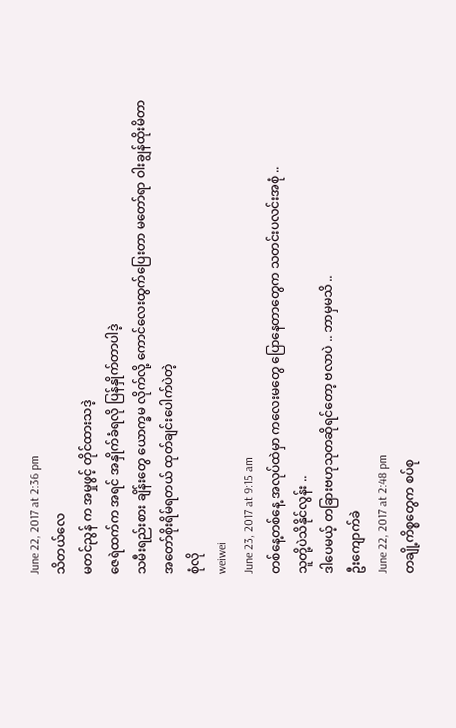June 22, 2017 at 2:36 pm
သိတယ်လေ
မတင်ညွန် က အမှုဖွင့် တိုင်ထားသဒဲ့
ဇေရဲထက်က အရင် အနှိုက်ခံရလို ပြန်နှိုက်တာပါဒဲ့
သမီးရည်းစား ချိန်းတွေ ယောက္ခမ လိုက်လို့ ကောင်လေးထွက်ပြေးတာ မတော်ရာ ဝါးချွန်ထိုးမိတာ
အတော်စိုးရိမ်ရတယ် ထုတ်ချင်းပေါက်ပဲတဲ့
စုံလို
weiwei
June 23, 2017 at 9:15 am
တစ်နေ့တစ်နေ့ အလုပ်ထဲမှာ ကလေးမတွေ ပြောနေတာတွေက သတင်းပလင်းအစုံ ..
သူတို့ပဲသိနိုင်လွန်း ..
ဒါပေမယ့် တခြားဗဟုသုတဆိုရင်တော့ ဗလာပဲ .. ဘာမှမသိ ..
ဦးကျောက်ခဲ
June 22, 2017 at 2:48 pm
တချို့ကိစ္စတွေက စပ်စု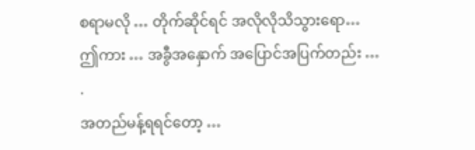စရာမလို … တိုက်ဆိုင်ရင် အလိုလိုသိသွားရော…
ဤကား … အခွီအနှောက် အပြောင်အပြက်တည်း …
.
အတည်မန့်ရရင်တော့ …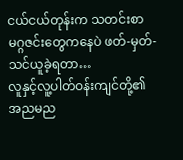ငယ်ငယ်တုန်းက သတင်းစာ မဂ္ဂဇင်းတွေကနေပဲ ဖတ်-မှတ်-သင်ယူခဲ့ရတာ…
လူနှင့်လူ့ပါတ်ဝန်းကျင်တို့၏ အညမည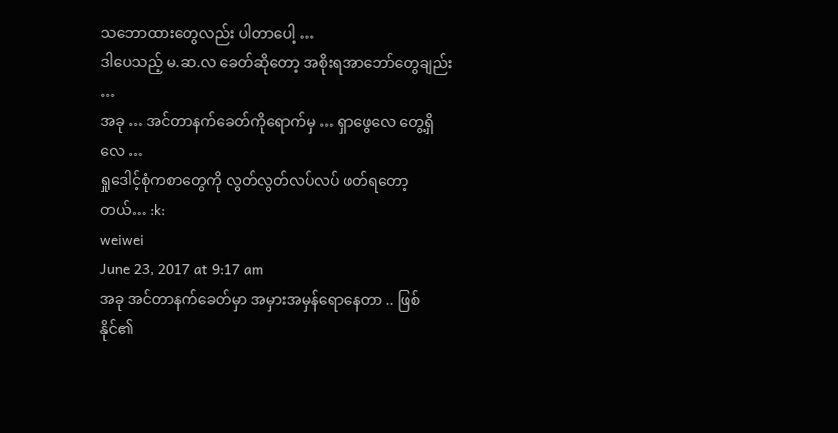သဘောထားတွေလည်း ပါတာပေါ့ …
ဒါပေသည့် မ.ဆ.လ ခေတ်ဆိုတော့ အစိုးရအာဘော်တွေချည်း …
အခု … အင်တာနက်ခေတ်ကိုရောက်မှ … ရှာဖွေလေ တွေ့ရှိလေ …
ရှုဒေါင့်စုံကစာတွေကို လွတ်လွတ်လပ်လပ် ဖတ်ရတော့တယ်… :k:
weiwei
June 23, 2017 at 9:17 am
အခု အင်တာနက်ခေတ်မှာ အမှားအမှန်ရောနေတာ .. ဖြစ်နိုင်၏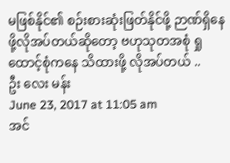မဖြစ်နိုင်၏ စဉ်းစားဆုံးဖြတ်နိုင်ဖို့ ဉာဏ်ရှိနေဖို့လိုအပ်တယ်ဆိုတော့ ဗဟုသုတအစုံ ရှုထောင့်စုံကနေ သိထားဖို့ လိုအပ်တယ် ..
ဦး လေး မန်း
June 23, 2017 at 11:05 am
အင်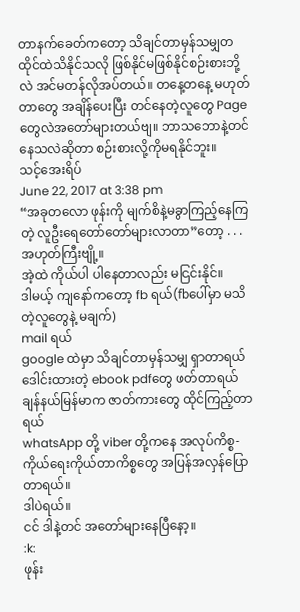တာနက်ခေတ်ကတော့ သိချင်တာမှန်သမျှတထိုင်ထဲသိနိုင်သလို ဖြစ်နိုင်မဖြစ်နိုင်စဉ်းစားဘို့လဲ အင်မတန်လိုအပ်တယ်။ တနေ့တနေ့ မဟုတ်တာတွေ အချိန်ပေးပြီး တင်နေတဲ့လူတွေ Page တွေလဲအတော်များတယ်ဗျ။ ဘာသဘောနဲ့တင်နေသလဲဆိုတာ စဉ်းစားလို့ကိုမရနိုင်ဘူး။
သင့်အေးရိပ်
June 22, 2017 at 3:38 pm
“အခုတလော ဖုန်းကို မျက်စိနဲ့မခွာကြည့်နေကြတဲ့ လူဦးရေတော်တော်များလာတာ”တော့ . . .
အဟုတ်ကြီးဗျို့။
အဲ့ထဲ ကိုယ်ပါ ပါနေတာလည်း မငြင်းနိုင်။
ဒါမယ့် ကျနော်ကတော့ fb ရယ်(fbပေါ်မှာ မသိတဲ့လူတွေနဲ့ မချက်)
mail ရယ်
google ထဲမှာ သိချင်တာမှန်သမျှ ရှာတာရယ်
ဒေါင်းထားတဲ့ ebook pdfတွေ ဖတ်တာရယ်
ချန်နယ်မြန်မာက ဇာတ်ကားတွေ ထိုင်ကြည့်တာရယ်
whatsApp တို့ viber တို့ကနေ အလုပ်ကိစ္စ-
ကိုယ်ရေးကိုယ်တာကိစ္စတွေ အပြန်အလှန်ပြောတာရယ်။
ဒါပဲရယ်။
ငင် ဒါနဲ့တင် အတော်များနေပြီနော့။
:k:
ဖုန်း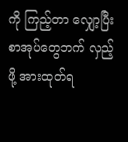ကို ကြည့်တာ လျှော့ပြီး စာအုပ်တွေဘက် လှည့်ဖို့ အားထုတ်ရ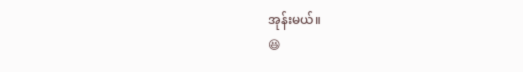အုန်းမယ်။
😆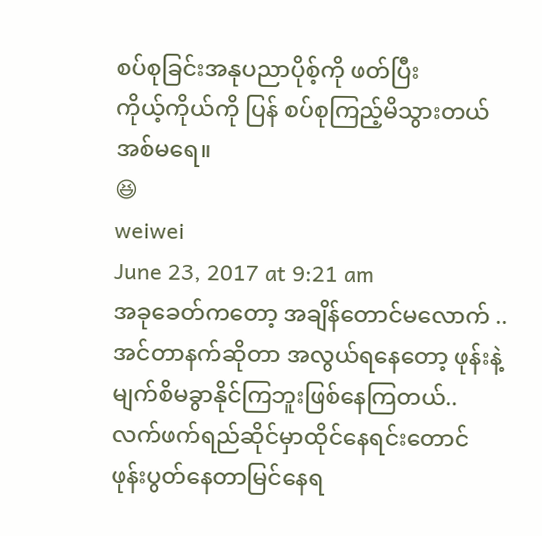စပ်စုခြင်းအနုပညာပိုစ့်ကို ဖတ်ပြီး
ကိုယ့်ကိုယ်ကို ပြန် စပ်စုကြည့်မိသွားတယ် အစ်မရေ။
😆
weiwei
June 23, 2017 at 9:21 am
အခုခေတ်ကတော့ အချိန်တောင်မလောက် .. အင်တာနက်ဆိုတာ အလွယ်ရနေတော့ ဖုန်းနဲ့မျက်စိမခွာနိုင်ကြဘူးဖြစ်နေကြတယ်.. လက်ဖက်ရည်ဆိုင်မှာထိုင်နေရင်းတောင် ဖုန်းပွတ်နေတာမြင်နေရ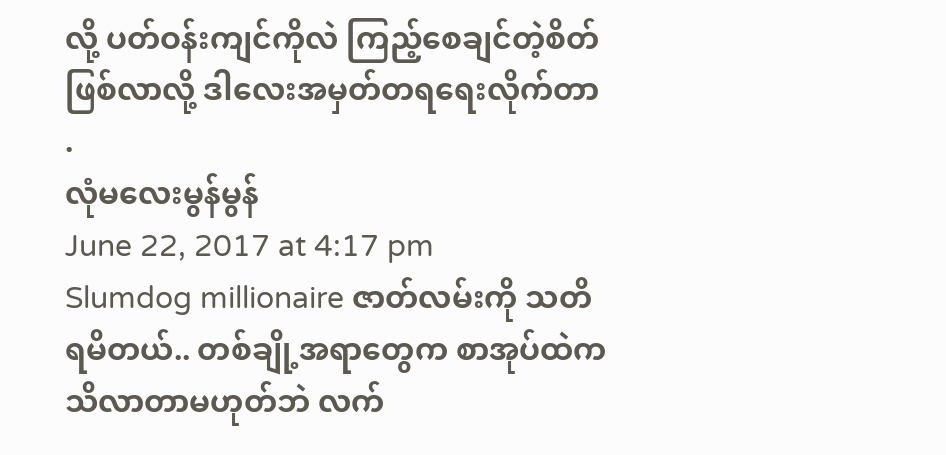လို့ ပတ်ဝန်းကျင်ကိုလဲ ကြည့်စေချင်တဲ့စိတ်ဖြစ်လာလို့ ဒါလေးအမှတ်တရရေးလိုက်တာ .
လုံမလေးမွန်မွန်
June 22, 2017 at 4:17 pm
Slumdog millionaire ဇာတ်လမ်းကို သတိရမိတယ်.. တစ်ချို့အရာတွေက စာအုပ်ထဲက သိလာတာမဟုတ်ဘဲ လက်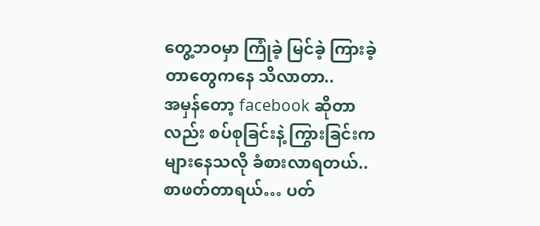တွေ့ဘဝမှာ ကြုံခဲ့ မြင်ခဲ့ ကြားခဲ့တာတွေကနေ သိလာတာ..
အမှန်တော့ facebook ဆိုတာလည်း စပ်စုခြင်းနဲ့ ကြွားခြင်းက များနေသလို ခံစားလာရတယ်.. စာဖတ်တာရယ်… ပတ်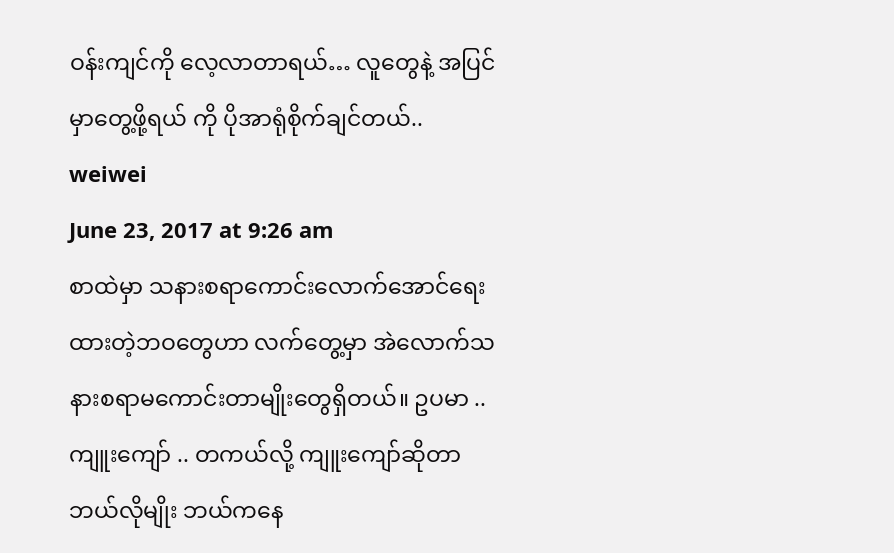ဝန်းကျင်ကို လေ့လာတာရယ်… လူတွေနဲ့ အပြင်မှာတွေ့ဖို့ရယ် ကို ပိုအာရုံစိုက်ချင်တယ်..
weiwei
June 23, 2017 at 9:26 am
စာထဲမှာ သနားစရာကောင်းလောက်အောင်ရေးထားတဲ့ဘဝတွေဟာ လက်တွေ့မှာ အဲလောက်သနားစရာမကောင်းတာမျိုးတွေရှိတယ်။ ဥပမာ .. ကျူးကျော် .. တကယ်လို့ ကျူးကျော်ဆိုတာ ဘယ်လိုမျိုး ဘယ်ကနေ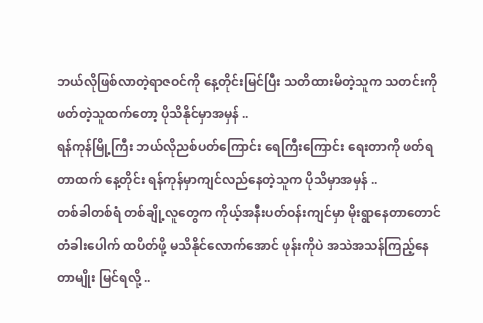ဘယ်လိုဖြစ်လာတဲ့ရာဇဝင်ကို နေ့တိုင်းမြင်ပြီး သတိထားမိတဲ့သူက သတင်းကို ဖတ်တဲ့သူထက်တော့ ပိုသိနိုင်မှာအမှန် ..
ရန်ကုန်မြို့ကြီး ဘယ်လိုညစ်ပတ်ကြောင်း ရေကြီးကြောင်း ရေးတာကို ဖတ်ရတာထက် နေ့တိုင်း ရန်ကုန်မှာကျင်လည်နေတဲ့သူက ပိုသိမှာအမှန် ..
တစ်ခါတစ်ရံ တစ်ချို့လူတွေက ကိုယ့်အနီးပတ်ဝန်းကျင်မှာ မိုးရွာနေတာတောင် တံခါးပေါက် ထပိတ်ဖို့ မသိနိုင်လောက်အောင် ဖုန်းကိုပဲ အသဲအသန်ကြည့်နေတာမျိုး မြင်ရလို့ ..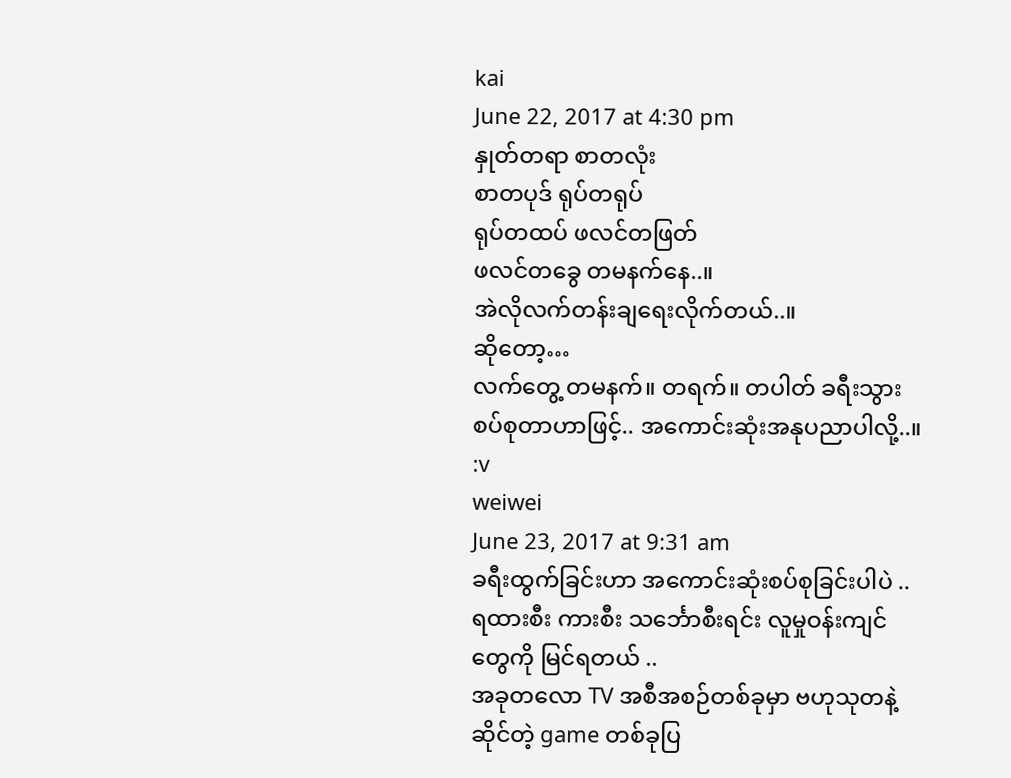kai
June 22, 2017 at 4:30 pm
နှုတ်တရာ စာတလုံး
စာတပုဒ် ရုပ်တရုပ်
ရုပ်တထပ် ဖလင်တဖြတ်
ဖလင်တခွေ တမနက်နေ..။
အဲလိုလက်တန်းချရေးလိုက်တယ်..။
ဆိုတော့…
လက်တွေ့ တမနက်။ တရက်။ တပါတ် ခရီးသွား စပ်စုတာဟာဖြင့်.. အကောင်းဆုံးအနုပညာပါလို့..။ :v
weiwei
June 23, 2017 at 9:31 am
ခရီးထွက်ခြင်းဟာ အကောင်းဆုံးစပ်စုခြင်းပါပဲ .. ရထားစီး ကားစီး သင်္ဘောစီးရင်း လူမှုဝန်းကျင်တွေကို မြင်ရတယ် ..
အခုတလော TV အစီအစဉ်တစ်ခုမှာ ဗဟုသုတနဲ့ဆိုင်တဲ့ game တစ်ခုပြ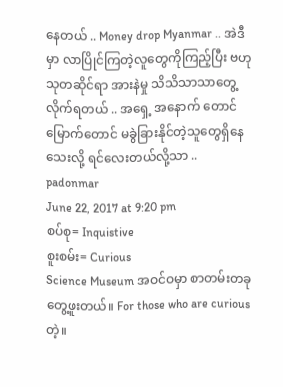နေတယ် .. Money drop Myanmar .. အဲဒီမှာ လာပြိုင်ကြတဲ့လူတွေကိုကြည့်ပြီး ဗဟုသုတဆိုင်ရာ အားနဲမှု သိသိသာသာတွေ့လိုက်ရတယ် .. အရှေ့ အနောက် တောင် မြောက်တောင် မခွဲခြားနိုင်တဲ့သူတွေရှိနေသေးလို့ ရင်လေးတယ်လို့သာ ..
padonmar
June 22, 2017 at 9:20 pm
စပ်စု= Inquistive
စူးစမ်း= Curious
Science Museum အဝင်ဝမှာ စာတမ်းတခု တွေ့ဖူးတယ်။ For those who are curious တဲ့။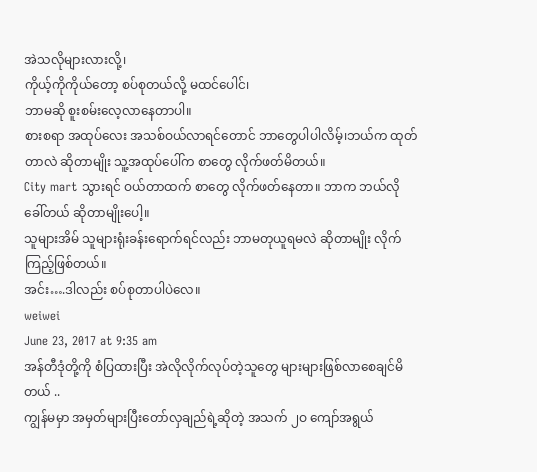အဲသလိုများလားလို့၊
ကိုယ့်ကိုကိုယ်တော့ စပ်စုတယ်လို့ မထင်ပေါင်၊
ဘာမဆို စူးစမ်းလေ့လာနေတာပါ။
စားစရာ အထုပ်လေး အသစ်ဝယ်လာရင်တောင် ဘာတွေပါပါလိမ့်၊ဘယ်က ထုတ်တာလဲ ဆိုတာမျိုး သူ့အထုပ်ပေါ်က စာတွေ လိုက်ဖတ်မိတယ်။
City mart သွားရင် ဝယ်တာထက် စာတွေ လိုက်ဖတ်နေတာ။ ဘာက ဘယ်လို ခေါ်တယ် ဆိုတာမျိုးပေါ့။
သူများအိမ် သူများရုံးခန်းရောက်ရင်လည်း ဘာမတုယူရမလဲ ဆိုတာမျိုး လိုက်ကြည့်ဖြစ်တယ်။
အင်း….ဒါလည်း စပ်စုတာပါပဲလေ။
weiwei
June 23, 2017 at 9:35 am
အန်တီဒုံတို့ကို စံပြထားပြီး အဲလိုလိုက်လုပ်တဲ့သူတွေ များများဖြစ်လာစေချင်မိတယ် ..
ကျွန်မမှာ အမှတ်များပြီးတော်လှချည်ရဲ့ဆိုတဲ့ အသက် ၂ဝ ကျော်အရွယ်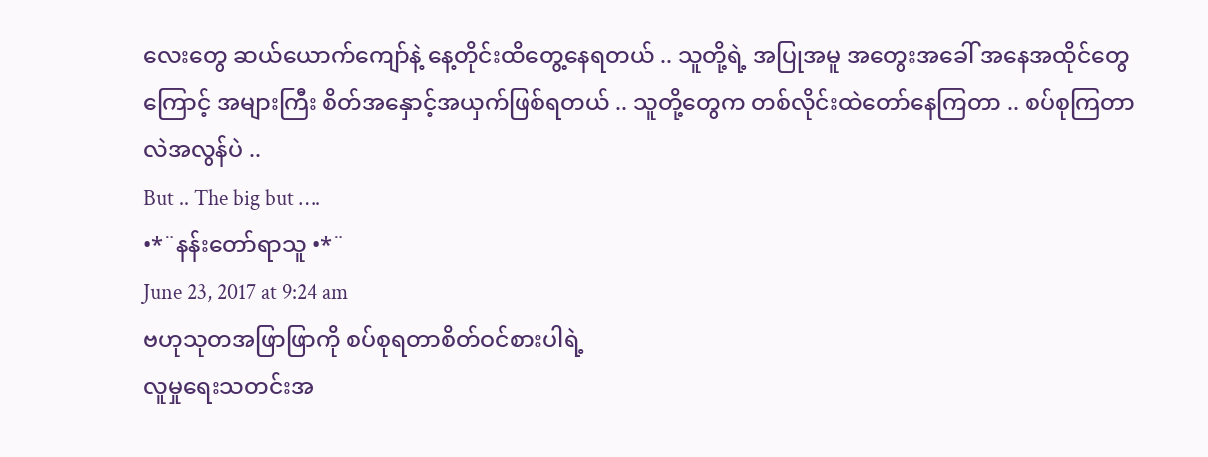လေးတွေ ဆယ်ယောက်ကျော်နဲ့ နေ့တိုင်းထိတွေ့နေရတယ် .. သူတို့ရဲ့ အပြုအမူ အတွေးအခေါ် အနေအထိုင်တွေကြောင့် အများကြီး စိတ်အနှောင့်အယှက်ဖြစ်ရတယ် .. သူတို့တွေက တစ်လိုင်းထဲတော်နေကြတာ .. စပ်စုကြတာလဲအလွန်ပဲ ..
But .. The big but ….
•*¨နန်းတော်ရာသူ •*¨
June 23, 2017 at 9:24 am
ဗဟုသုတအဖြာဖြာကို စပ်စုရတာစိတ်ဝင်စားပါရဲ့
လူမှုရေးသတင်းအ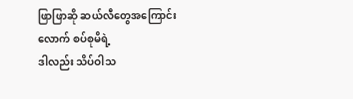ဖြာဖြာဆို ဆယ်လီတွေအကြောင်းလောက် စပ်စုမိရဲ့
ဒါလည်း သိပ်ဝါသ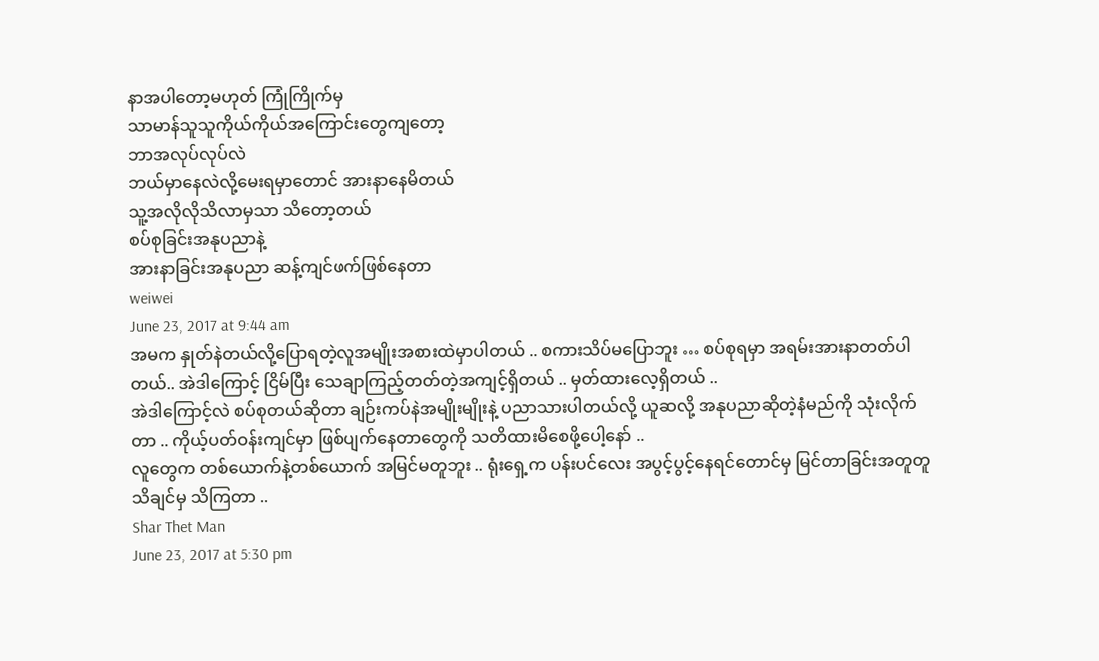နာအပါတော့မဟုတ် ကြုံကြိုက်မှ
သာမာန်သူသူကိုယ်ကိုယ်အကြောင်းတွေကျတော့
ဘာအလုပ်လုပ်လဲ
ဘယ်မှာနေလဲလို့မေးရမှာတောင် အားနာနေမိတယ်
သူ့အလိုလိုသိလာမှသာ သိတော့တယ်
စပ်စုခြင်းအနုပညာနဲ့
အားနာခြင်းအနုပညာ ဆန့်ကျင်ဖက်ဖြစ်နေတာ
weiwei
June 23, 2017 at 9:44 am
အမက နှုတ်နဲတယ်လို့ပြောရတဲ့လူအမျိုးအစားထဲမှာပါတယ် .. စကားသိပ်မပြောဘူး … စပ်စုရမှာ အရမ်းအားနာတတ်ပါတယ်.. အဲဒါကြောင့် ငြိမ်ပြီး သေချာကြည့်တတ်တဲ့အကျင့်ရှိတယ် .. မှတ်ထားလေ့ရှိတယ် ..
အဲဒါကြောင့်လဲ စပ်စုတယ်ဆိုတာ ချဉ်းကပ်နဲအမျိုးမျိုးနဲ့ ပညာသားပါတယ်လို့ ယူဆလို့ အနုပညာဆိုတဲ့နံမည်ကို သုံးလိုက်တာ .. ကိုယ့်ပတ်ဝန်းကျင်မှာ ဖြစ်ပျက်နေတာတွေကို သတိထားမိစေဖို့ပေါ့နော် ..
လူတွေက တစ်ယောက်နဲ့တစ်ယောက် အမြင်မတူဘူး .. ရုံးရှေ့က ပန်းပင်လေး အပွင့်ပွင့်နေရင်တောင်မှ မြင်တာခြင်းအတူတူ သိချင်မှ သိကြတာ ..
Shar Thet Man
June 23, 2017 at 5:30 pm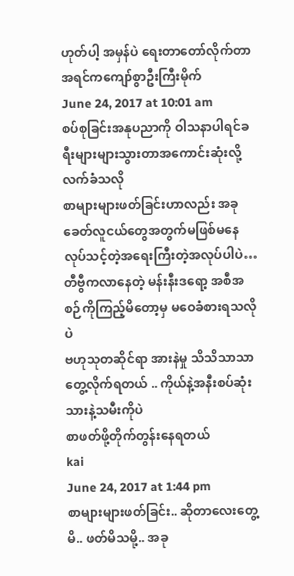ဟုတ်ပါ့ အမှန်ပဲ ရေးတာတော်လိုက်တာ
အရင်ကကျော်စွာဦးကြီးမိုက်
June 24, 2017 at 10:01 am
စပ်စုခြင်းအနုပညာကို ဝါသနာပါရင်ခရီးများများသွားတာအကောင်းဆုံးလို့လက်ခံသလို
စာများများဖတ်ခြင်းဟာလည်း အခုခေတ်လူငယ်တွေအတွက်မဖြစ်မနေလုပ်သင့်တဲ့အရေးကြီးတဲ့အလုပ်ပါပဲ…
တီဗွီကလာနေတဲ့ မန်းနီးဒရော့ အစီအစဉ်ကိုကြည့်မိတော့မှ မဝေခံစားရသလိုပဲ
ဗဟုသုတဆိုင်ရာ အားနဲမှု သိသိသာသာတွေ့လိုက်ရတယ် .. ကိုယ်နဲ့အနီးစပ်ဆုံးသားနဲ့သမီးကိုပဲ
စာဖတ်ဖို့တိုက်တွန်းနေရတယ်
kai
June 24, 2017 at 1:44 pm
စာများများဖတ်ခြင်း.. ဆိုတာလေးတွေ့မိ.. ဖတ်မိသမို့.. အခု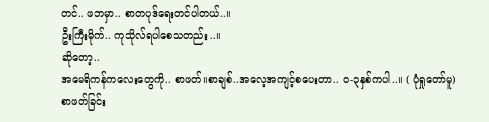တင်.. ဖဘမှာ.. စာတပုဒ်ရေးတင်ပါတယ်..။
ဦးကြီးမိုက်.. ကုသိုလ်ရပါစေသတည်း..။
ဆိုတော့..
အမေရိကန်ကလေးတွေကို.. စာဖတ်။စာချစ်..အလေ့အကျင့်စပေးတာ.. ဝ-၃နှစ်ကပါ..။ ( ပုံရှုတော်မူ)
စာဖတ်ခြင်း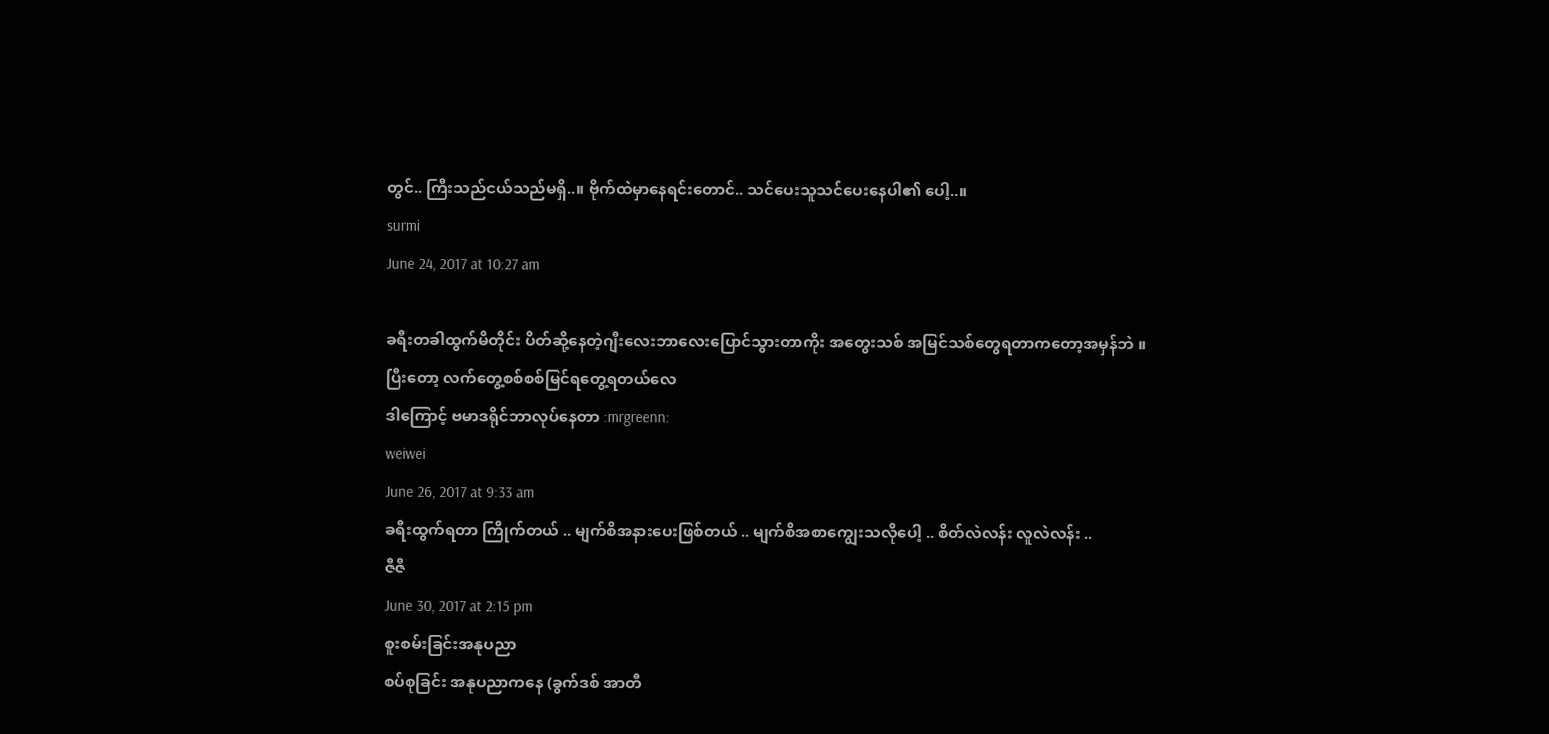တွင်.. ကြီးသည်ငယ်သည်မရှိ..။ ဗိုက်ထဲမှာနေရင်းတောင်.. သင်ပေးသူသင်ပေးနေပါ၏ ပေါ့..။
surmi
June 24, 2017 at 10:27 am

ခရီးတခါထွက်မိတိုင်း ပိတ်ဆို့နေတဲ့ဂျီးလေးဘာလေးပြောင်သွားတာကိုး အတွေးသစ် အမြင်သစ်တွေရတာကတော့အမှန်ဘဲ ။
ပြီးတော့ လက်တွေ့စစ်စစ်မြင်ရတွေ့ရတယ်လေ
ဒါကြောင့် ဗမာဒရိုင်ဘာလုပ်နေတာ :mrgreenn:
weiwei
June 26, 2017 at 9:33 am
ခရီးထွက်ရတာ ကြိုက်တယ် .. မျက်စိအနားပေးဖြစ်တယ် .. မျက်စိအစာကျွေးသလိုပေါ့ .. စိတ်လဲလန်း လူလဲလန်း ..
ဇီဇီ
June 30, 2017 at 2:15 pm
စူးစမ်းခြင်းအနုပညာ
စပ်စုခြင်း အနုပညာကနေ (ခွက်ဒစ် အာတီ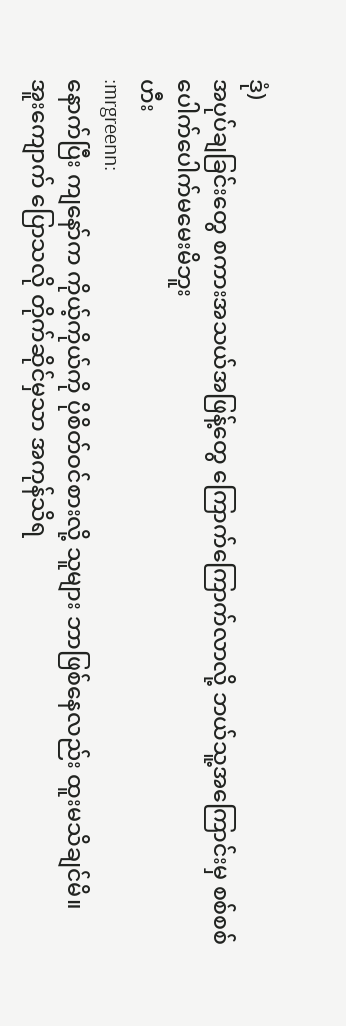ဒုံ)
အပုပ်ချခြင်းတွေ စကားအသယ်အဖြန့်တွေ ကြောက်ကြောက်လာလို့ ဘယ်သူ့အကြောင်းမှ စစ်စစ်ပေါက်ပေါက်မမေးမိဘူး
ဟီး
:mrgreenn:
နောက်ပြီး ကျနော်က ကိုယ့်ကိုယ်ကို ပိုစိတ်ဝင်စားလို့ သူများ ဘာဖြစ်နေလည်း ထူးမသိချင်မိ။
အူးကျောက် ပြောသလို တိုက်ဆိုင်မှသာ အကုန်သိရ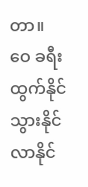တာ။
ဝေ ခရီးထွက်နိုင်သွားနိုင်လာနိုင်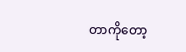တာကိုတော့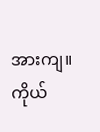အားကျ။ ကိုယ်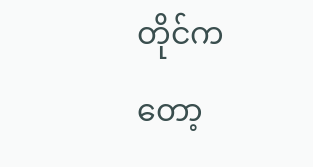တိုင်ကတော့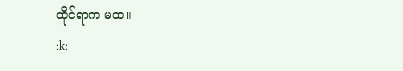ထိုင်ရာက မထ။
:k: